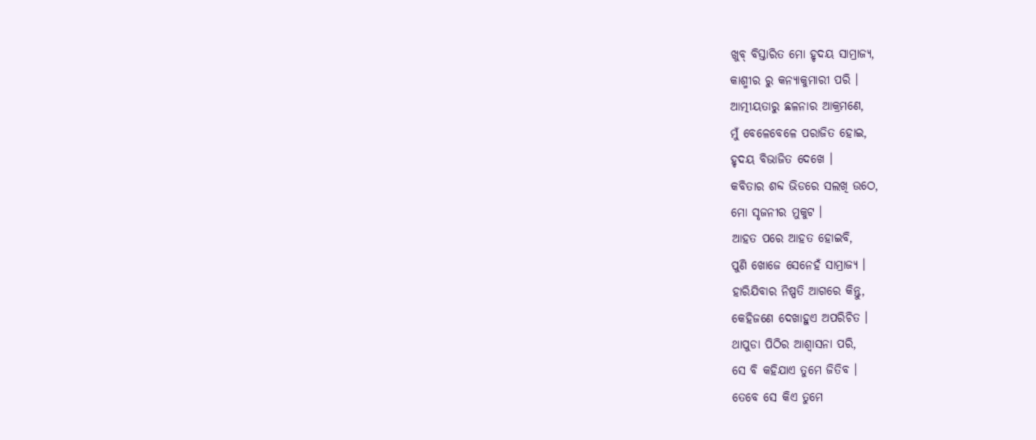ଖୁବ୍ ବିସ୍ତାରିତ ମୋ ହୃଦୟ ସାମ୍ରାଜ୍ୟ,
କାଶ୍ମୀର ରୁ କନ୍ୟାକୁମାରୀ ପରି ।
ଆତ୍ମୀୟତାରୁ ଛଳନାର ଆକ୍ରମଣେ,
ମୁଁ ବେଳେବେଳେ ପରାଜିତ ହୋଇ,
ହୃଦୟ ବିଭାଜିତ ଦେଖେ ।
କବିତାର ଶବ୍ଦ ଭିଡରେ ସଲଖି ଉଠେ,
ମୋ ସୃଜନୀର ମୁକୁଟ ।
ଆହତ ପରେ ଆହତ ହୋଇବି,
ପୁଣି ଖୋଜେ ସେନେହଁ ସାମ୍ରାଜ୍ୟ ।
ହାରିଯିବାର ନିଷ୍ପତି ଆଗରେ କିନ୍ତୁ,
କେହିଜଣେ ଦେଖାହୁଏ ଅପରିଚିତ ।
ଥାପୁଡା ପିଠିର ଆଶ୍ୱାସନା ପରି,
ସେ ବି କହିଯାଏ ତୁମେ ଜିତିବ ।
ତେବେ ସେ କିଏ ତୁମେ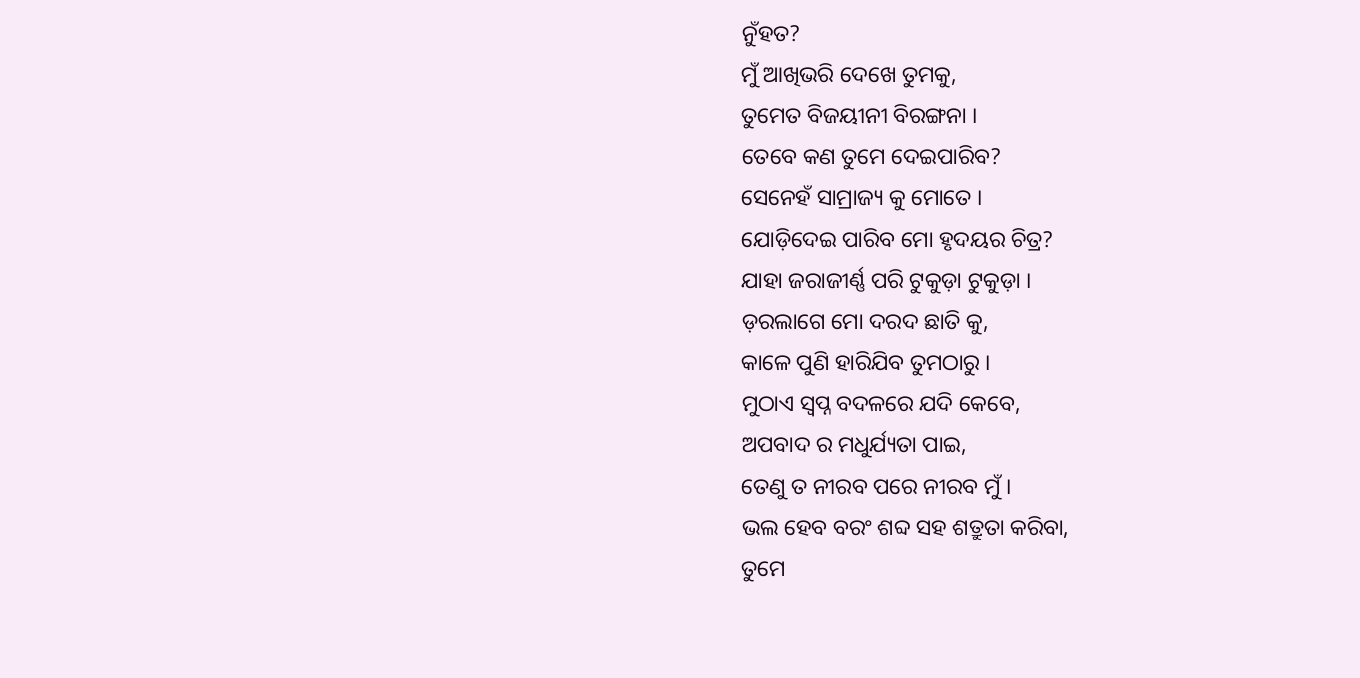ନୁଁହତ?
ମୁଁ ଆଖିଭରି ଦେଖେ ତୁମକୁ,
ତୁମେତ ବିଜୟୀନୀ ବିରଙ୍ଗନା ।
ତେବେ କଣ ତୁମେ ଦେଇପାରିବ?
ସେନେହଁ ସାମ୍ରାଜ୍ୟ କୁ ମୋତେ ।
ଯୋଡ଼ିଦେଇ ପାରିବ ମୋ ହୃଦୟର ଚିତ୍ର?
ଯାହା ଜରାଜୀର୍ଣ୍ଣ ପରି ଟୁକୁଡ଼ା ଟୁକୁଡ଼ା ।
ଡ଼ରଲାଗେ ମୋ ଦରଦ ଛାତି କୁ,
କାଳେ ପୁଣି ହାରିଯିବ ତୁମଠାରୁ ।
ମୁଠାଏ ସ୍ୱପ୍ନ ବଦଳରେ ଯଦି କେବେ,
ଅପବାଦ ର ମଧୁର୍ଯ୍ୟତା ପାଇ,
ତେଣୁ ତ ନୀରବ ପରେ ନୀରବ ମୁଁ ।
ଭଲ ହେବ ବରଂ ଶବ୍ଦ ସହ ଶତ୍ରୁତା କରିବା,
ତୁମେ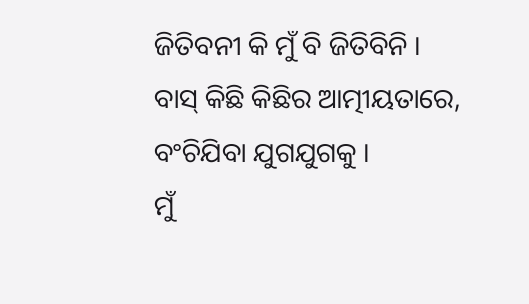ଜିତିବନୀ କି ମୁଁ ବି ଜିତିବିନି ।
ବାସ୍ କିଛି କିଛିର ଆତ୍ମୀୟତାରେ,
ବଂଚିଯିବା ଯୁଗଯୁଗକୁ ।
ମୁଁ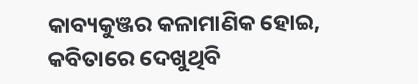କାବ୍ୟକୁଞ୍ଜର କଳାମାଣିକ ହୋଇ,
କବିତାରେ ଦେଖୁଥିବି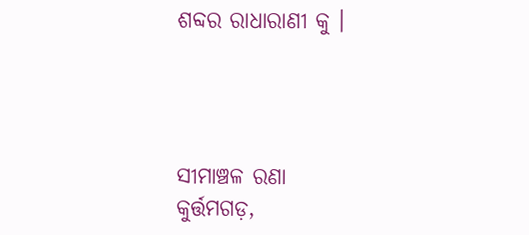ଶବ୍ଦର ରାଧାରାଣୀ କୁ ।




ସୀମାଞ୍ଚଳ ରଣା
କୁର୍ତ୍ତମଗଡ଼,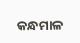କନ୍ଧମାଳ